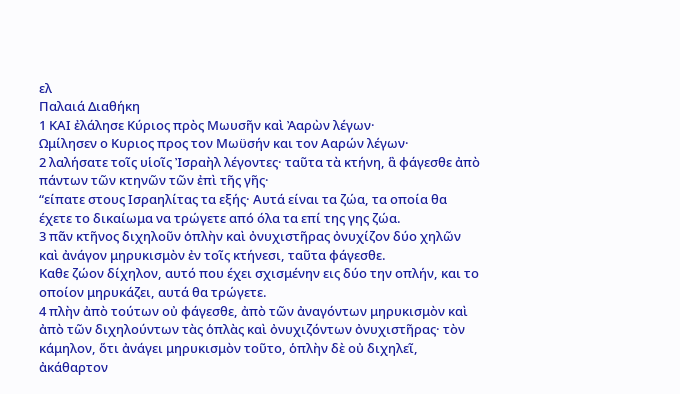ελ
Παλαιά Διαθήκη
1 ΚΑΙ ἐλάλησε Κύριος πρὸς Μωυσῆν καὶ Ἀαρὼν λέγων·
Ωμίλησεν ο Κυριος προς τον Μωϋσήν και τον Ααρών λέγων·
2 λαλήσατε τοῖς υἱοῖς Ἰσραὴλ λέγοντες· ταῦτα τὰ κτήνη, ἃ φάγεσθε ἀπὸ πάντων τῶν κτηνῶν τῶν ἐπὶ τῆς γῆς·
“είπατε στους Ισραηλίτας τα εξής· Αυτά είναι τα ζώα, τα οποία θα έχετε το δικαίωμα να τρώγετε από όλα τα επί της γης ζώα.
3 πᾶν κτῆνος διχηλοῦν ὁπλὴν καὶ ὀνυχιστῆρας ὀνυχίζον δύο χηλῶν καὶ ἀνάγον μηρυκισμὸν ἐν τοῖς κτήνεσι, ταῦτα φάγεσθε.
Καθε ζώον δίχηλον, αυτό που έχει σχισμένην εις δύο την οπλήν, και το οποίον μηρυκάζει, αυτά θα τρώγετε.
4 πλὴν ἀπὸ τούτων οὐ φάγεσθε, ἀπὸ τῶν ἀναγόντων μηρυκισμὸν καὶ ἀπὸ τῶν διχηλούντων τὰς ὁπλὰς καὶ ὀνυχιζόντων ὀνυχιστῆρας· τὸν κάμηλον, ὅτι ἀνάγει μηρυκισμὸν τοῦτο, ὁπλὴν δὲ οὐ διχηλεῖ, ἀκάθαρτον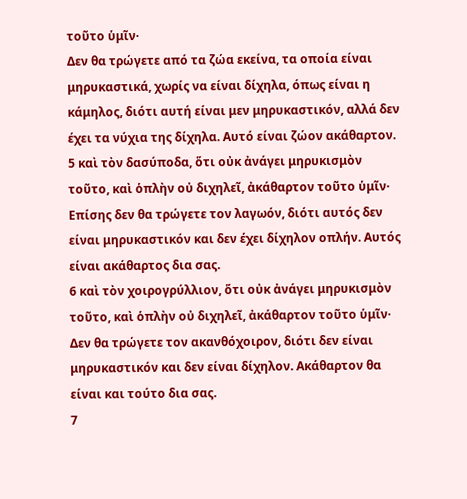τοῦτο ὑμῖν·
Δεν θα τρώγετε από τα ζώα εκείνα, τα οποία είναι μηρυκαστικά, χωρίς να είναι δίχηλα, όπως είναι η κάμηλος, διότι αυτή είναι μεν μηρυκαστικόν, αλλά δεν έχει τα νύχια της δίχηλα. Αυτό είναι ζώον ακάθαρτον.
5 καὶ τὸν δασύποδα, ὅτι οὐκ ἀνάγει μηρυκισμὸν τοῦτο, καὶ ὁπλὴν οὐ διχηλεῖ, ἀκάθαρτον τοῦτο ὑμῖν·
Επίσης δεν θα τρώγετε τον λαγωόν, διότι αυτός δεν είναι μηρυκαστικόν και δεν έχει δίχηλον οπλήν. Αυτός είναι ακάθαρτος δια σας.
6 καὶ τὸν χοιρογρύλλιον, ὅτι οὐκ ἀνάγει μηρυκισμὸν τοῦτο, καὶ ὁπλὴν οὐ διχηλεῖ, ἀκάθαρτον τοῦτο ὑμῖν·
Δεν θα τρώγετε τον ακανθόχοιρον, διότι δεν είναι μηρυκαστικόν και δεν είναι δίχηλον. Ακάθαρτον θα είναι και τούτο δια σας.
7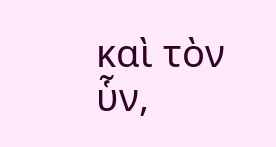καὶ τὸν ὗν,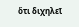ὅτι διχηλεῖ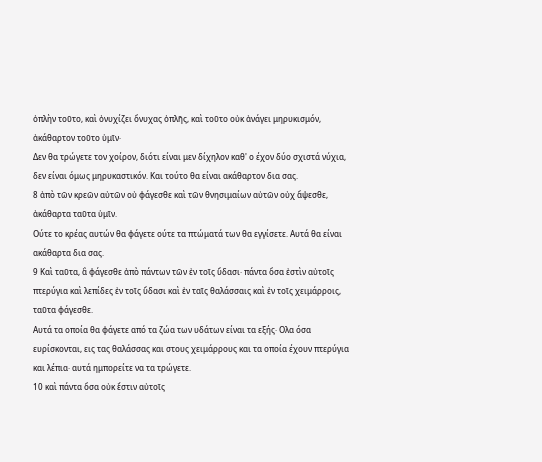ὁπλὴν τοῦτο, καὶ ὀνυχίζει ὄνυχας ὁπλῆς, καὶ τοῦτο οὐκ ἀνάγει μηρυκισμόν, ἀκάθαρτον τοῦτο ὑμῖν·
Δεν θα τρώγετε τον χοίρον, διότι είναι μεν δίχηλον καθ' ο έχον δύο σχιστά νύχια, δεν είναι όμως μηρυκαστικόν. Και τούτο θα είναι ακάθαρτον δια σας.
8 ἀπὸ τῶν κρεῶν αὐτῶν οὐ φάγεσθε καὶ τῶν θνησιμαίων αὐτῶν οὐχ ἅψεσθε, ἀκάθαρτα ταῦτα ὑμῖν.
Ούτε το κρέας αυτών θα φάγετε ούτε τα πτώματά των θα εγγίσετε. Αυτά θα είναι ακάθαρτα δια σας.
9 Καὶ ταῦτα, ἃ φάγεσθε ἀπὸ πάντων τῶν ἐν τοῖς ὕδασι· πάντα ὅσα ἐστὶν αὐτοῖς πτερύγια καὶ λεπίδες ἐν τοῖς ὕδασι καὶ ἐν ταῖς θαλάσσαις καὶ ἐν τοῖς χειμάρροις, ταῦτα φάγεσθε.
Αυτά τα οποία θα φάγετε από τα ζώα των υδάτων είναι τα εξής· Ολα όσα ευρίσκονται, εις τας θαλάσσας και στους χειμάρρους και τα οποία έχουν πτερύγια και λέπια· αυτά ημπορείτε να τα τρώγετε.
10 καὶ πάντα ὅσα οὐκ ἔστιν αὐτοῖς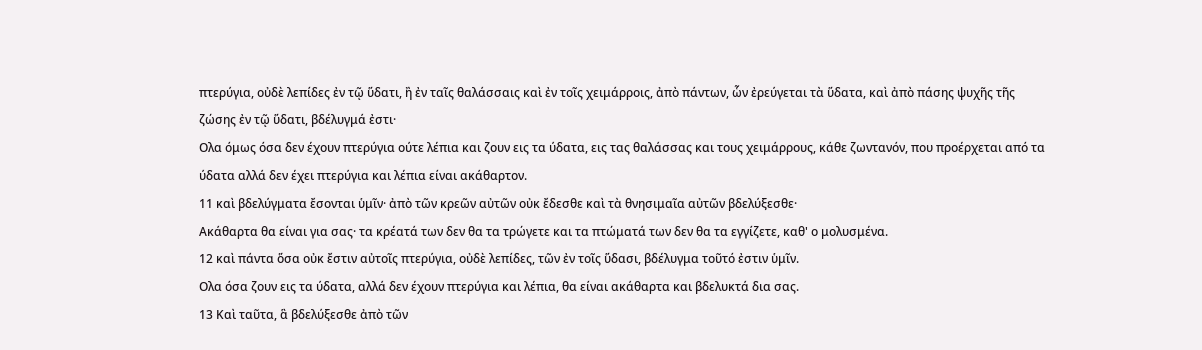πτερύγια, οὐδὲ λεπίδες ἐν τῷ ὕδατι, ἢ ἐν ταῖς θαλάσσαις καὶ ἐν τοῖς χειμάρροις, ἀπὸ πάντων, ὧν ἐρεύγεται τὰ ὕδατα, καὶ ἀπὸ πάσης ψυχῆς τῆς ζώσης ἐν τῷ ὕδατι, βδέλυγμά ἐστι·
Ολα όμως όσα δεν έχουν πτερύγια ούτε λέπια και ζουν εις τα ύδατα, εις τας θαλάσσας και τους χειμάρρους, κάθε ζωντανόν, που προέρχεται από τα ύδατα αλλά δεν έχει πτερύγια και λέπια είναι ακάθαρτον.
11 καὶ βδελύγματα ἔσονται ὑμῖν· ἀπὸ τῶν κρεῶν αὐτῶν οὐκ ἔδεσθε καὶ τὰ θνησιμαῖα αὐτῶν βδελύξεσθε·
Ακάθαρτα θα είναι για σας· τα κρέατά των δεν θα τα τρώγετε και τα πτώματά των δεν θα τα εγγίζετε, καθ' ο μολυσμένα.
12 καὶ πάντα ὅσα οὐκ ἔστιν αὐτοῖς πτερύγια, οὐδὲ λεπίδες, τῶν ἐν τοῖς ὕδασι, βδέλυγμα τοῦτό ἐστιν ὑμῖν.
Ολα όσα ζουν εις τα ύδατα, αλλά δεν έχουν πτερύγια και λέπια, θα είναι ακάθαρτα και βδελυκτά δια σας.
13 Καὶ ταῦτα, ἃ βδελύξεσθε ἀπὸ τῶν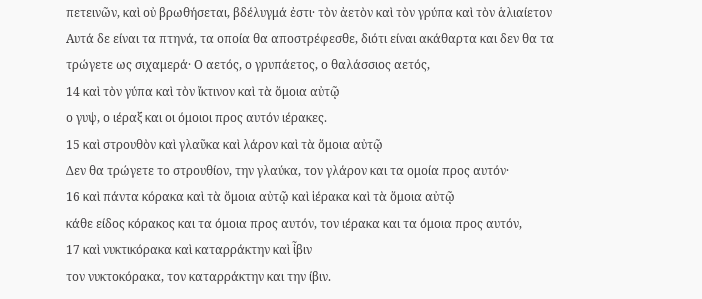πετεινῶν, καὶ οὐ βρωθήσεται, βδέλυγμά ἐστι· τὸν ἀετὸν καὶ τὸν γρύπα καὶ τὸν ἁλιαίετον
Αυτά δε είναι τα πτηνά, τα οποία θα αποστρέφεσθε, διότι είναι ακάθαρτα και δεν θα τα τρώγετε ως σιχαμερά· Ο αετός, ο γρυπάετος, ο θαλάσσιος αετός,
14 καὶ τὸν γύπα καὶ τὸν ἴκτινον καὶ τὰ ὅμοια αὐτῷ
ο γυψ, ο ιέραξ και οι όμοιοι προς αυτόν ιέρακες.
15 καὶ στρουθὸν καὶ γλαῦκα καὶ λάρον καὶ τὰ ὅμοια αὐτῷ
Δεν θα τρώγετε το στρουθίον, την γλαύκα, τον γλάρον και τα ομοία προς αυτόν·
16 καὶ πάντα κόρακα καὶ τὰ ὅμοια αὐτῷ καὶ ἱέρακα καὶ τὰ ὅμοια αὐτῷ
κάθε είδος κόρακος και τα όμοια προς αυτόν, τον ιέρακα και τα όμοια προς αυτόν,
17 καὶ νυκτικόρακα καὶ καταρράκτην καὶ ἶβιν
τον νυκτοκόρακα, τον καταρράκτην και την ίβιν.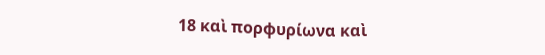18 καὶ πορφυρίωνα καὶ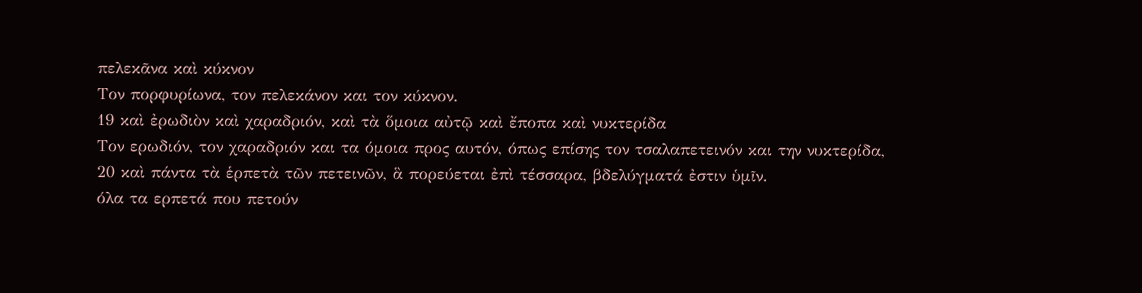πελεκᾶνα καὶ κύκνον
Τον πορφυρίωνα, τον πελεκάνον και τον κύκνον.
19 καὶ ἐρωδιὸν καὶ χαραδριόν, καὶ τὰ ὅμοια αὐτῷ καὶ ἔποπα καὶ νυκτερίδα
Τον ερωδιόν, τον χαραδριόν και τα όμοια προς αυτόν, όπως επίσης τον τσαλαπετεινόν και την νυκτερίδα,
20 καὶ πάντα τὰ ἑρπετὰ τῶν πετεινῶν, ἃ πορεύεται ἐπὶ τέσσαρα, βδελύγματά ἐστιν ὑμῖν.
όλα τα ερπετά που πετούν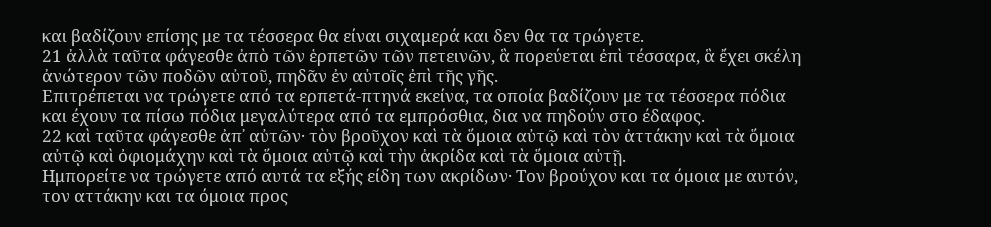και βαδίζουν επίσης με τα τέσσερα θα είναι σιχαμερά και δεν θα τα τρώγετε.
21 ἀλλὰ ταῦτα φάγεσθε ἀπὸ τῶν ἑρπετῶν τῶν πετεινῶν, ἃ πορεύεται ἐπὶ τέσσαρα, ἃ ἔχει σκέλη ἀνώτερον τῶν ποδῶν αὐτοῦ, πηδᾶν ἐν αὐτοῖς ἐπὶ τῆς γῆς.
Επιτρέπεται να τρώγετε από τα ερπετά-πτηνά εκείνα, τα οποία βαδίζουν με τα τέσσερα πόδια και έχουν τα πίσω πόδια μεγαλύτερα από τα εμπρόσθια, δια να πηδούν στο έδαφος.
22 καὶ ταῦτα φάγεσθε ἀπ᾿ αὐτῶν· τὸν βροῦχον καὶ τὰ ὅμοια αὐτῷ καὶ τὸν ἀττάκην καὶ τὰ ὅμοια αὐτῷ καὶ ὀφιομάχην καὶ τὰ ὅμοια αὐτῷ καὶ τὴν ἀκρίδα καὶ τὰ ὅμοια αὐτῇ.
Ημπορείτε να τρώγετε από αυτά τα εξής είδη των ακρίδων· Τον βρούχον και τα όμοια με αυτόν, τον αττάκην και τα όμοια προς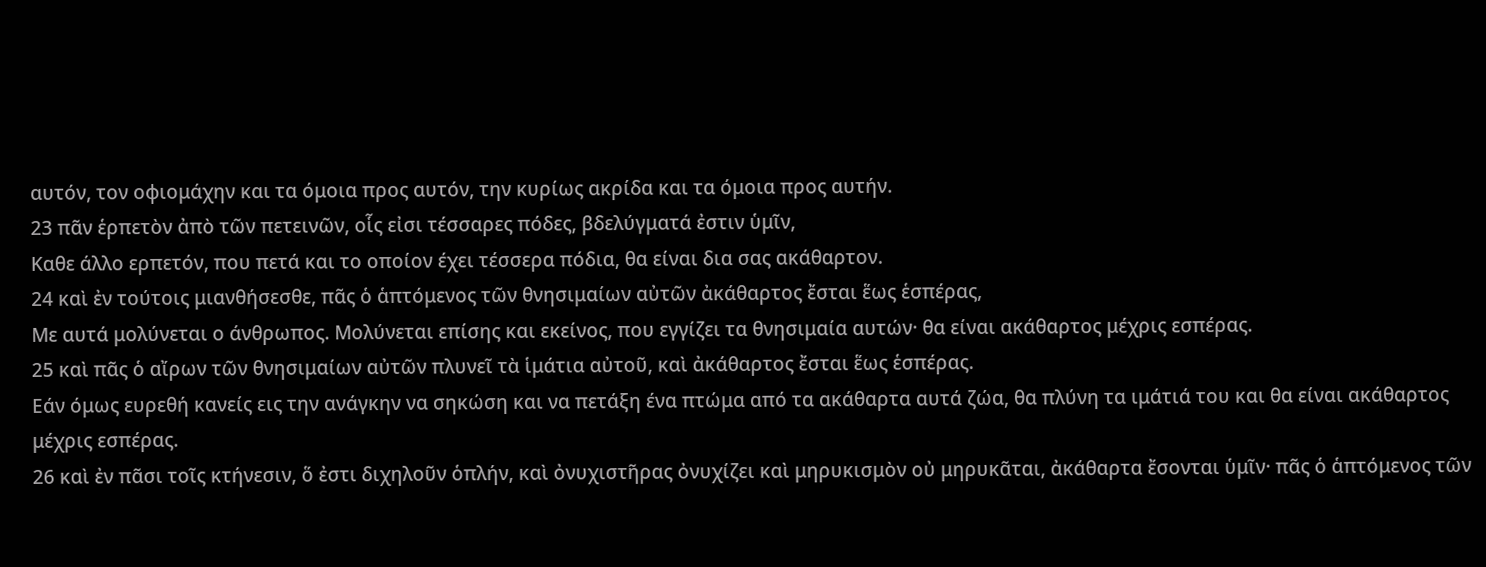αυτόν, τον οφιομάχην και τα όμοια προς αυτόν, την κυρίως ακρίδα και τα όμοια προς αυτήν.
23 πᾶν ἑρπετὸν ἀπὸ τῶν πετεινῶν, οἷς εἰσι τέσσαρες πόδες, βδελύγματά ἐστιν ὑμῖν,
Καθε άλλο ερπετόν, που πετά και το οποίον έχει τέσσερα πόδια, θα είναι δια σας ακάθαρτον.
24 καὶ ἐν τούτοις μιανθήσεσθε, πᾶς ὁ ἁπτόμενος τῶν θνησιμαίων αὐτῶν ἀκάθαρτος ἔσται ἕως ἑσπέρας,
Με αυτά μολύνεται ο άνθρωπος. Μολύνεται επίσης και εκείνος, που εγγίζει τα θνησιμαία αυτών· θα είναι ακάθαρτος μέχρις εσπέρας.
25 καὶ πᾶς ὁ αἴρων τῶν θνησιμαίων αὐτῶν πλυνεῖ τὰ ἱμάτια αὐτοῦ, καὶ ἀκάθαρτος ἔσται ἕως ἑσπέρας.
Εάν όμως ευρεθή κανείς εις την ανάγκην να σηκώση και να πετάξη ένα πτώμα από τα ακάθαρτα αυτά ζώα, θα πλύνη τα ιμάτιά του και θα είναι ακάθαρτος μέχρις εσπέρας.
26 καὶ ἐν πᾶσι τοῖς κτήνεσιν, ὅ ἐστι διχηλοῦν ὁπλήν, καὶ ὀνυχιστῆρας ὀνυχίζει καὶ μηρυκισμὸν οὐ μηρυκᾶται, ἀκάθαρτα ἔσονται ὑμῖν· πᾶς ὁ ἁπτόμενος τῶν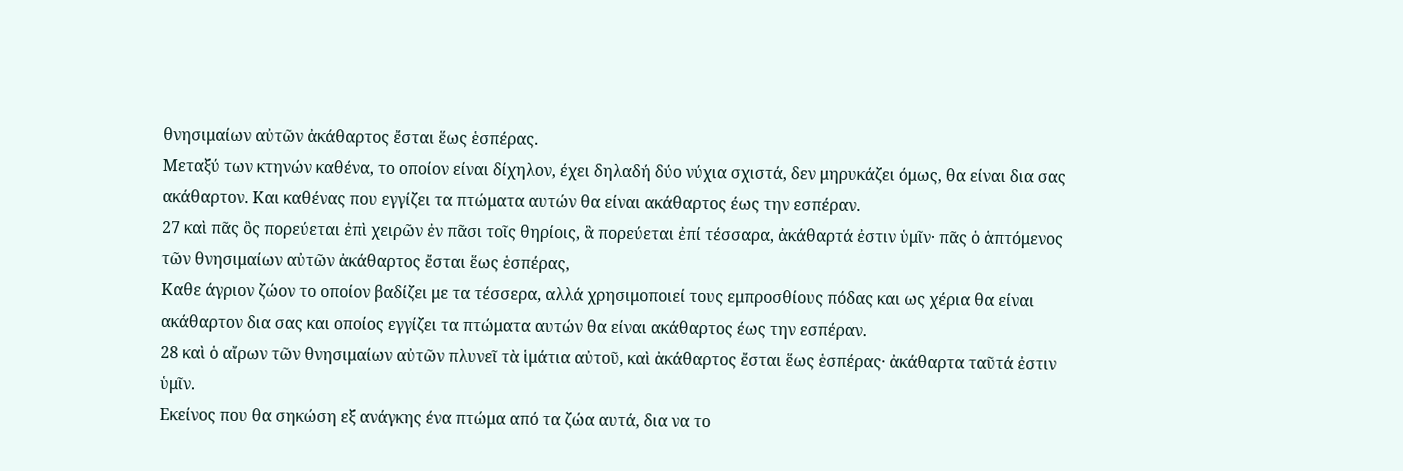θνησιμαίων αὐτῶν ἀκάθαρτος ἔσται ἕως ἑσπέρας.
Μεταξύ των κτηνών καθένα, το οποίον είναι δίχηλον, έχει δηλαδή δύο νύχια σχιστά, δεν μηρυκάζει όμως, θα είναι δια σας ακάθαρτον. Και καθένας που εγγίζει τα πτώματα αυτών θα είναι ακάθαρτος έως την εσπέραν.
27 καὶ πᾶς ὃς πορεύεται ἐπὶ χειρῶν ἐν πᾶσι τοῖς θηρίοις, ἃ πορεύεται ἐπί τέσσαρα, ἀκάθαρτά ἐστιν ὑμῖν· πᾶς ὁ ἁπτόμενος τῶν θνησιμαίων αὐτῶν ἀκάθαρτος ἔσται ἕως ἑσπέρας,
Καθε άγριον ζώον το οποίον βαδίζει με τα τέσσερα, αλλά χρησιμοποιεί τους εμπροσθίους πόδας και ως χέρια θα είναι ακάθαρτον δια σας και οποίος εγγίζει τα πτώματα αυτών θα είναι ακάθαρτος έως την εσπέραν.
28 καὶ ὁ αἴρων τῶν θνησιμαίων αὐτῶν πλυνεῖ τὰ ἱμάτια αὐτοῦ, καὶ ἀκάθαρτος ἔσται ἕως ἑσπέρας· ἀκάθαρτα ταῦτά ἐστιν ὑμῖν.
Εκείνος που θα σηκώση εξ ανάγκης ένα πτώμα από τα ζώα αυτά, δια να το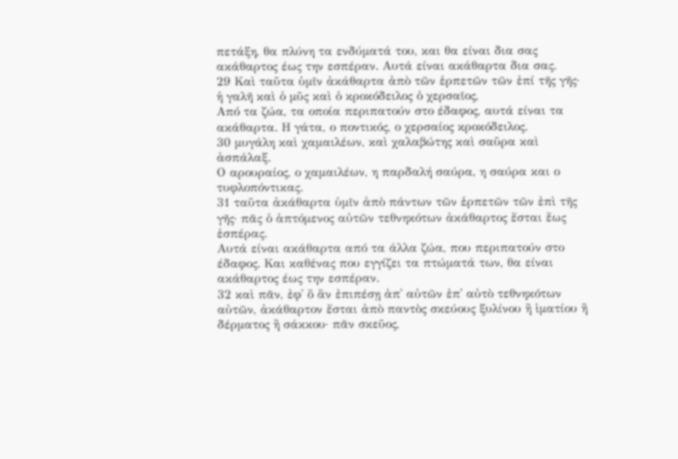πετάξη, θα πλύνη τα ενδύματά του, και θα είναι δια σας ακάθαρτος έως την εσπέραν. Αυτά είναι ακάθαρτα δια σας.
29 Καὶ ταῦτα ὑμῖν ἀκάθαρτα ἀπὸ τῶν ἑρπετῶν τῶν ἐπί τῆς γῆς· ἡ γαλῆ καὶ ὁ μῦς καὶ ὁ κροκόδειλος ὁ χερσαῖος,
Από τα ζώα, τα οποία περιπατούν στο έδαφος, αυτά είναι τα ακάθαρτα. Η γάτα, ο ποντικός, ο χερσαίος κροκόδειλος.
30 μυγάλη καὶ χαμαιλέων, καὶ χαλαβώτης καὶ σαῦρα καὶ ἀσπάλαξ.
Ο αρουραίος, ο χαμαιλέων, η παρδαλή σαύρα, η σαύρα και ο τυφλοπόντικας.
31 ταῦτα ἀκάθαρτα ὑμῖν ἀπὸ πάντων τῶν ἑρπετῶν τῶν ἐπὶ τῆς γῆς· πᾶς ὁ ἁπτόμενος αὐτῶν τεθνηκότων ἀκάθαρτος ἔσται ἕως ἑσπέρας.
Αυτά είναι ακάθαρτα από τα άλλα ζώα, που περιπατούν στο έδαφος. Και καθένας που εγγίζει τα πτώματά των, θα είναι ακάθαρτος έως την εσπέραν.
32 καὶ πᾶν, ἐφ᾿ ὃ ἂν ἐπιπέσῃ ἀπ᾿ αὐτῶν ἐπ᾿ αὐτὸ τεθνηκότων αὐτῶν, ἀκάθαρτον ἔσται ἀπὸ παντὸς σκεύους ξυλίνου ἢ ἱματίου ἢ δέρματος ἢ σάκκου· πᾶν σκεῦος,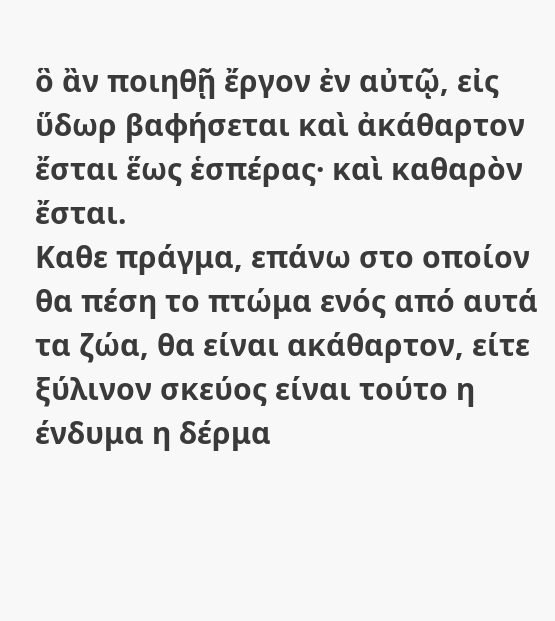ὃ ἂν ποιηθῇ ἔργον ἐν αὐτῷ, εἰς ὕδωρ βαφήσεται καὶ ἀκάθαρτον ἔσται ἕως ἑσπέρας· καὶ καθαρὸν ἔσται.
Καθε πράγμα, επάνω στο οποίον θα πέση το πτώμα ενός από αυτά τα ζώα, θα είναι ακάθαρτον, είτε ξύλινον σκεύος είναι τούτο η ένδυμα η δέρμα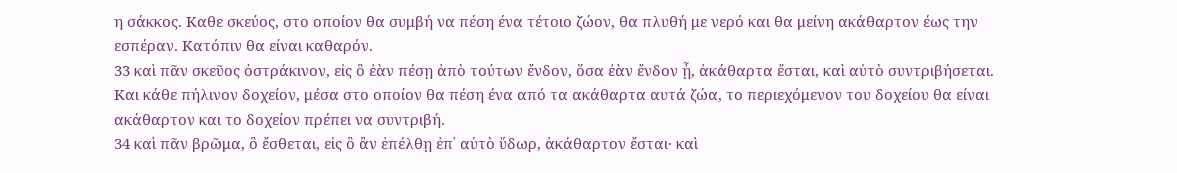η σάκκος. Καθε σκεύος, στο οποίον θα συμβή να πέση ένα τέτοιο ζώον, θα πλυθή με νερό και θα μείνη ακάθαρτον έως την εσπέραν. Κατόπιν θα είναι καθαρόν.
33 καὶ πᾶν σκεῦος ὀστράκινον, εἰς ὃ ἐὰν πέσῃ ἀπὸ τούτων ἔνδον, ὅσα ἐὰν ἔνδον ᾖ, ἀκάθαρτα ἔσται, καὶ αὐτὸ συντριβήσεται.
Και κάθε πήλινον δοχείον, μέσα στο οποίον θα πέση ένα από τα ακάθαρτα αυτά ζώα, το περιεχόμενον του δοχείου θα είναι ακάθαρτον και το δοχείον πρέπει να συντριβή.
34 καὶ πᾶν βρῶμα, ὃ ἔσθεται, εἰς ὃ ἂν ἐπέλθῃ ἐπ᾿ αὐτὸ ὕδωρ, ἀκάθαρτον ἔσται· καὶ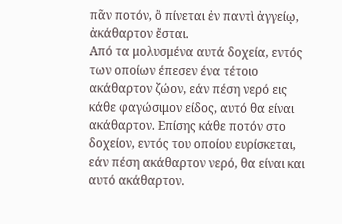πᾶν ποτόν, ὃ πίνεται ἐν παντὶ ἀγγείῳ, ἀκάθαρτον ἔσται.
Από τα μολυσμένα αυτά δοχεία, εντός των οποίων έπεσεν ένα τέτοιο ακάθαρτον ζώον, εάν πέση νερό εις κάθε φαγώσιμον είδος, αυτό θα είναι ακάθαρτον. Επίσης κάθε ποτόν στο δοχείον, εντός του οποίου ευρίσκεται, εάν πέση ακάθαρτον νερό, θα είναι και αυτό ακάθαρτον.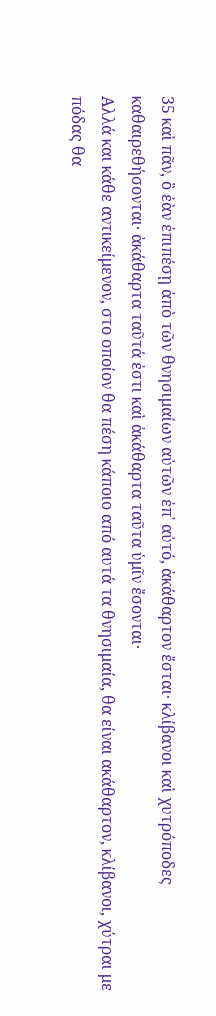35 καὶ πᾶν, ὃ ἐὰν ἐπιπέσῃ ἀπὸ τῶν θνησιμαίων αὐτῶν ἐπ᾿ αὐτό, ἀκάθαρτον ἔσται· κλίβανοι καὶ χυτρόποδες καθαιρεθήσονται· ἀκάθαρτα ταῦτά ἐστι καὶ ἀκάθαρτα ταῦτα ὑμῖν ἔσονται·
Αλλά και κάθε αντικείμενον, στο οποίον θα πέση κάποιο από αυτά τα θνησιμαία, θα είναι ακάθαρτον, κλίβανοι, χύτραι με πόδας θα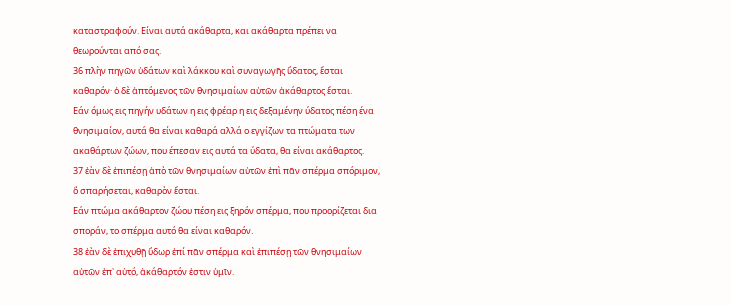καταστραφούν. Είναι αυτά ακάθαρτα, και ακάθαρτα πρέπει να θεωρούνται από σας.
36 πλὴν πηγῶν ὑδάτων καὶ λάκκου καὶ συναγωγῆς ὕδατος, ἔσται καθαρόν· ὁ δὲ ἁπτόμενος τῶν θνησιμαίων αὐτῶν ἀκάθαρτος ἔσται.
Εάν όμως εις πηγήν υδάτων η εις φρέαρ η εις δεξαμένην ύδατος πέση ένα θνησιμαίον, αυτά θα είναι καθαρά αλλά ο εγγίζων τα πτώματα των ακαθάρτων ζώων, που έπεσαν εις αυτά τα ύδατα, θα είναι ακάθαρτος.
37 ἐὰν δὲ ἐπιπέσῃ ἀπὸ τῶν θνησιμαίων αὐτῶν ἐπὶ πᾶν σπέρμα σπόριμον, ὃ σπαρήσεται, καθαρὸν ἔσται.
Εάν πτώμα ακάθαρτον ζώου πέση εις ξηρόν σπέρμα, που προορίζεται δια σποράν, το σπέρμα αυτό θα είναι καθαρόν.
38 ἐὰν δὲ ἐπιχυθῇ ὕδωρ ἐπί πᾶν σπέρμα καὶ ἐπιπέσῃ τῶν θνησιμαίων αὐτῶν ἐπ᾿ αὐτό, ἀκάθαρτόν ἐστιν ὑμῖν.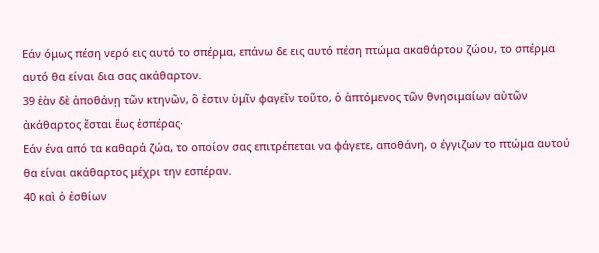Εάν όμως πέση νερό εις αυτό το σπέρμα, επάνω δε εις αυτό πέση πτώμα ακαθάρτου ζώου, το σπέρμα αυτό θα είναι δια σας ακάθαρτον.
39 ἐὰν δὲ ἀποθάνῃ τῶν κτηνῶν, ὃ ἐστιν ὑμῖν φαγεῖν τοῦτο, ὁ ἁπτόμενος τῶν θνησιμαίων αὐτῶν ἀκάθαρτος ἔσται ἕως ἑσπέρας·
Εάν ένα από τα καθαρά ζώα, το οποίον σας επιτρέπεται να φάγετε, αποθάνη, ο έγγιζων το πτώμα αυτού θα είναι ακάθαρτος μέχρι την εσπέραν.
40 καὶ ὁ ἐσθίων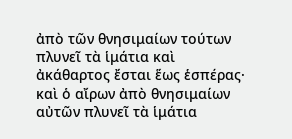ἀπὸ τῶν θνησιμαίων τούτων πλυνεῖ τὰ ἱμάτια καὶ ἀκάθαρτος ἔσται ἕως ἑσπέρας· καὶ ὁ αἴρων ἀπὸ θνησιμαίων αὐτῶν πλυνεῖ τὰ ἱμάτια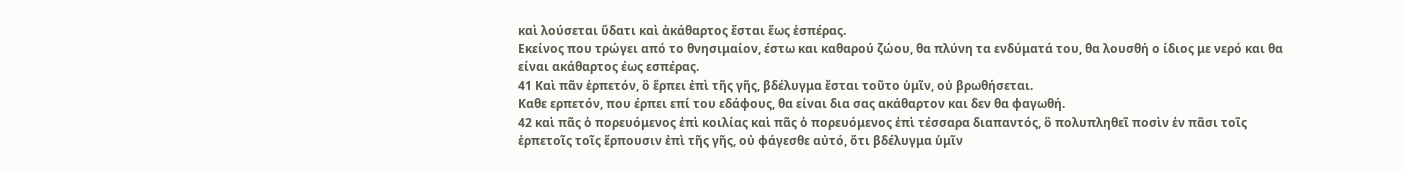καὶ λούσεται ὕδατι καὶ ἀκάθαρτος ἔσται ἕως ἑσπέρας.
Εκείνος που τρώγει από το θνησιμαίον, έστω και καθαρού ζώου, θα πλύνη τα ενδύματά του, θα λουσθή ο ίδιος με νερό και θα είναι ακάθαρτος έως εσπέρας.
41 Καὶ πᾶν ἑρπετόν, ὃ ἕρπει ἐπὶ τῆς γῆς, βδέλυγμα ἔσται τοῦτο ὑμῖν, οὐ βρωθήσεται.
Καθε ερπετόν, που έρπει επί του εδάφους, θα είναι δια σας ακάθαρτον και δεν θα φαγωθή.
42 καὶ πᾶς ὁ πορευόμενος ἐπὶ κοιλίας καὶ πᾶς ὁ πορευόμενος ἐπὶ τέσσαρα διαπαντός, ὃ πολυπληθεῖ ποσὶν ἐν πᾶσι τοῖς ἑρπετοῖς τοῖς ἕρπουσιν ἐπὶ τῆς γῆς, οὐ φάγεσθε αὐτό, ὅτι βδέλυγμα ὑμῖν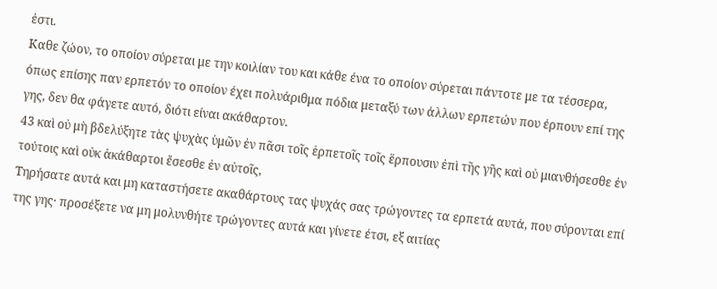ἐστι.
Καθε ζώον, το οποίον σύρεται με την κοιλίαν του και κάθε ένα το οποίον σύρεται πάντοτε με τα τέσσερα, όπως επίσης παν ερπετόν το οποίον έχει πολυάριθμα πόδια μεταξύ των άλλων ερπετών που έρπουν επί της γης, δεν θα φάγετε αυτό, διότι είναι ακάθαρτον.
43 καὶ οὐ μὴ βδελύξητε τὰς ψυχὰς ὑμῶν ἐν πᾶσι τοῖς ἑρπετοῖς τοῖς ἕρπουσιν ἐπὶ τῆς γῆς καὶ οὐ μιανθήσεσθε ἐν τούτοις καὶ οὐκ ἀκάθαρτοι ἔσεσθε ἐν αὐτοῖς,
Τηρήσατε αυτά και μη καταστήσετε ακαθάρτους τας ψυχάς σας τρώγοντες τα ερπετά αυτά, που σύρονται επί της γης· προσέξετε να μη μολυνθήτε τρώγοντες αυτά και γίνετε έτσι, εξ αιτίας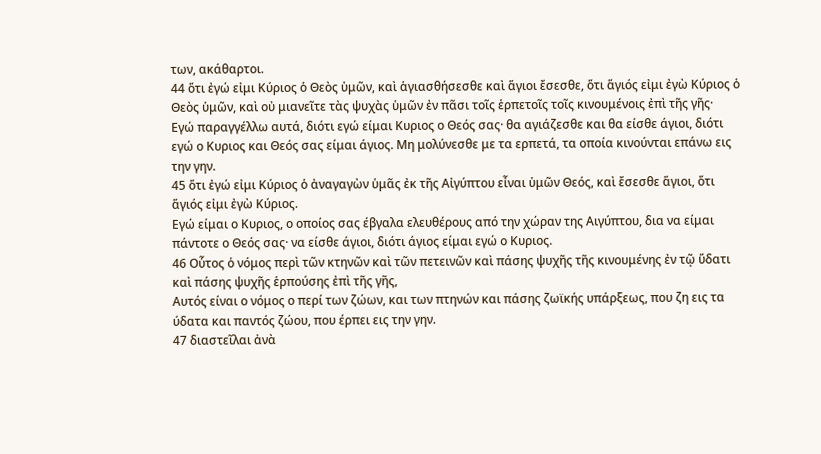των, ακάθαρτοι.
44 ὅτι ἐγώ εἰμι Κύριος ὁ Θεὸς ὑμῶν, καὶ ἁγιασθήσεσθε καὶ ἅγιοι ἔσεσθε, ὅτι ἅγιός εἰμι ἐγὼ Κύριος ὁ Θεὸς ὑμῶν, καὶ οὐ μιανεῖτε τὰς ψυχὰς ὑμῶν ἐν πᾶσι τοῖς ἑρπετοῖς τοῖς κινουμένοις ἐπὶ τῆς γῆς·
Εγώ παραγγέλλω αυτά, διότι εγώ είμαι Κυριος ο Θεός σας· θα αγιάζεσθε και θα είσθε άγιοι, διότι εγώ ο Κυριος και Θεός σας είμαι άγιος. Μη μολύνεσθε με τα ερπετά, τα οποία κινούνται επάνω εις την γην.
45 ὅτι ἐγώ εἰμι Κύριος ὁ ἀναγαγὼν ὑμᾶς ἐκ τῆς Αἰγύπτου εἶναι ὑμῶν Θεός, καὶ ἔσεσθε ἅγιοι, ὅτι ἅγιός εἰμι ἐγὼ Κύριος.
Εγώ είμαι ο Κυριος, ο οποίος σας έβγαλα ελευθέρους από την χώραν της Αιγύπτου, δια να είμαι πάντοτε ο Θεός σας· να είσθε άγιοι, διότι άγιος είμαι εγώ ο Κυριος.
46 Οὗτος ὁ νόμος περὶ τῶν κτηνῶν καὶ τῶν πετεινῶν καὶ πάσης ψυχῆς τῆς κινουμένης ἐν τῷ ὕδατι καὶ πάσης ψυχῆς ἑρπούσης ἐπὶ τῆς γῆς,
Αυτός είναι ο νόμος ο περί των ζώων, και των πτηνών και πάσης ζωϊκής υπάρξεως, που ζη εις τα ύδατα και παντός ζώου, που έρπει εις την γην.
47 διαστεῖλαι ἀνὰ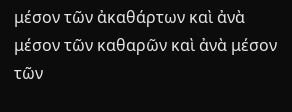μέσον τῶν ἀκαθάρτων καὶ ἀνὰ μέσον τῶν καθαρῶν καὶ ἀνὰ μέσον τῶν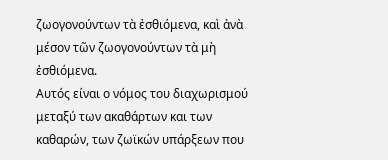ζωογονούντων τὰ ἐσθιόμενα, καὶ ἀνὰ μέσον τῶν ζωογονούντων τὰ μὴ ἐσθιόμενα.
Αυτός είναι ο νόμος του διαχωρισμού μεταξύ των ακαθάρτων και των καθαρών, των ζωϊκών υπάρξεων που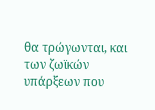θα τρώγωνται, και των ζωϊκών υπάρξεων που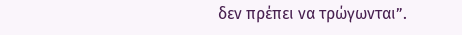δεν πρέπει να τρώγωνται”.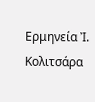Ερμηνεία Ἰ. Κολιτσάρα